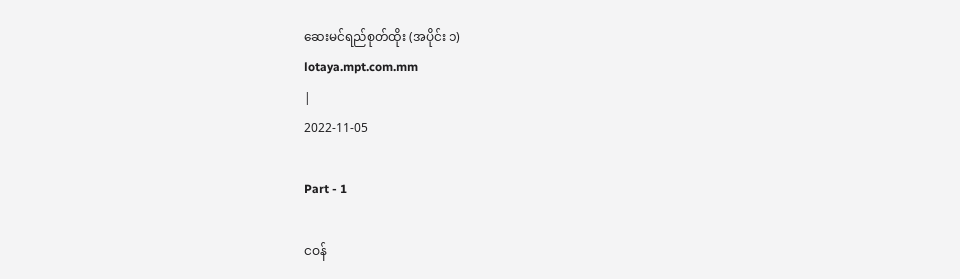ဆေးမင်ရည်စုတ်ထိုး (အပိုင်း ၁)
lotaya.mpt.com.mm
|
2022-11-05

Part - 1

ငဝန်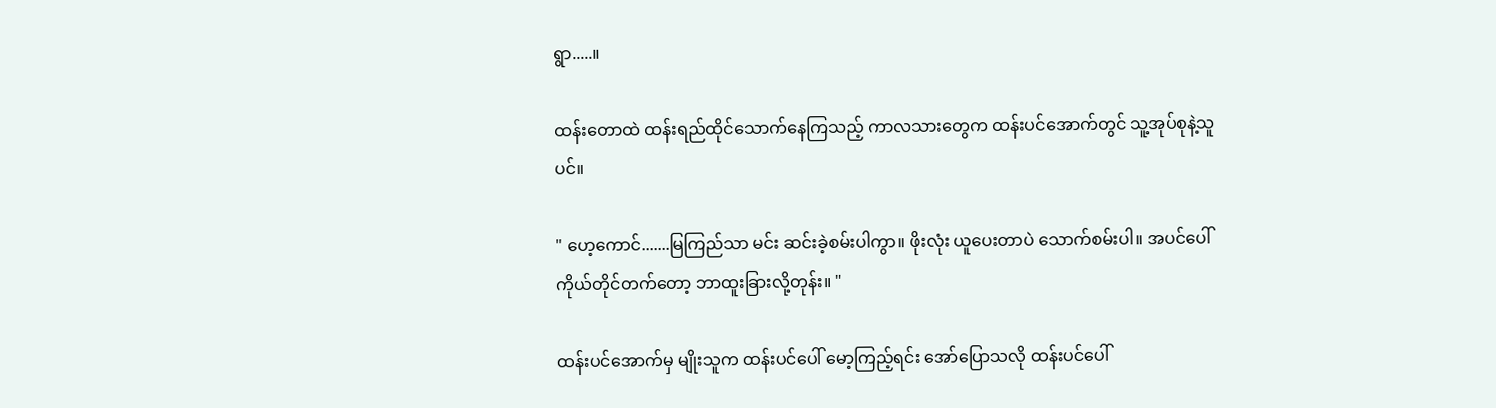ရွာ.....။

ထန်းတောထဲ ထန်းရည်ထိုင်သောက်နေကြသည့် ကာလသားတွေက ထန်းပင်အောက်တွင် သူ့အုပ်စုနဲ့သူပင်။

" ဟေ့ကောင်.......မြကြည်သာ မင်း ဆင်းခဲ့စမ်းပါကွာ။ ဖိုးလုံး ယူပေးတာပဲ သောက်စမ်းပါ။ အပင်ပေါ် ကိုယ်တိုင်တက်တော့ ဘာထူးခြားလို့တုန်း။ "

ထန်းပင်အောက်မှ မျိုးသူက ထန်းပင်ပေါ် မော့ကြည့်ရင်း အော်ပြောသလို ထန်းပင်ပေါ်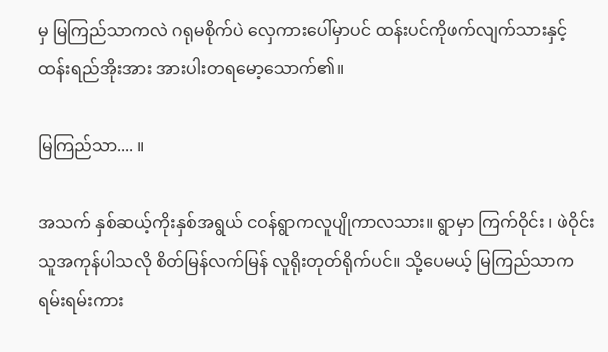မှ မြကြည်သာကလဲ ဂရုမစိုက်ပဲ လှေကားပေါ်မှာပင် ထန်းပင်ကိုဖက်လျက်သားနှင့် ထန်းရည်အိုးအား အားပါးတရမော့သောက်၏။

မြကြည်သာ.... ။

အသက် နှစ်ဆယ့်ကိုးနှစ်အရွယ် ငဝန်ရွာကလူပျိုကာလသား။ ရွာမှာ ကြက်ဝိုင်း ၊ ဖဲဝိုင်း သူအကုန်ပါသလို စိတ်မြန်လက်မြန် လူရိုးတုတ်ရိုက်ပင်။ သို့ပေမယ့် မြကြည်သာက ရမ်းရမ်းကား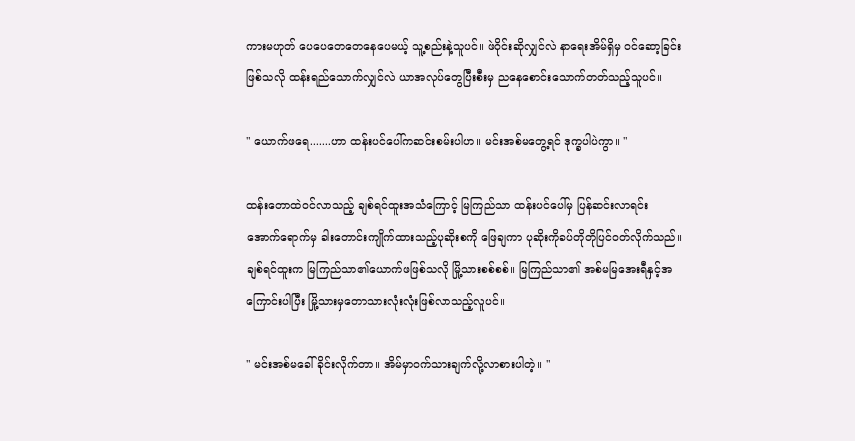ကားမဟုတ် ပေပေတေတေနေပေမယ့် သူ့စည်းနဲ့သူပင်။ ဖဲဝိုင်းဆိုလျှင်လဲ နာရေးအိမ်ရှိမှ ဝင်ဆော့ခြင်းဖြစ်သလို ထန်းရည်သောက်လျှင်လဲ ယာအလုပ်တွေပြီးစီးမှ ညနေစောင်းသောက်တတ်သည့်သူပင်။

" ယောက်ဖရေ.......ဟာ ထန်းပင်ပေါ်ကဆင်းစမ်းပါဟ။ မင်းအစ်မတွေ့ရင် ဒုက္ခပါပဲကွာ။ "

ထန်းတောထဲဝင်လာသည့် ချစ်ရင်ထူးအသံကြောင့် မြကြည်သာ ထန်းပင်ပေါ်မှ ပြန်ဆင်းလာရင်း အောက်ရောက်မှ ခါးတောင်းကျိုက်ထားသည့်ပုဆိုးစကို ဖြေချကာ ပုဆိုးကိုခပ်တိုတိုပြင်ဝတ်လိုက်သည်။ ချစ်ရင်ထူးက မြကြည်သာ၏ယောက်ဖဖြစ်သလို မြို့သားစစ်စစ်။ မြကြည်သာ၏ အစ်မမြအေးရီနှင့်အကြောင်းပါပြီး မြို့သားမှတောသားလုံးလုံးဖြစ်လာသည့်လူပင်။

" မင်းအစ်မခေါ်ခိုင်းလိုက်တာ။ အိမ်မှာဝက်သားချက်လို့လာစားပါတဲ့။ "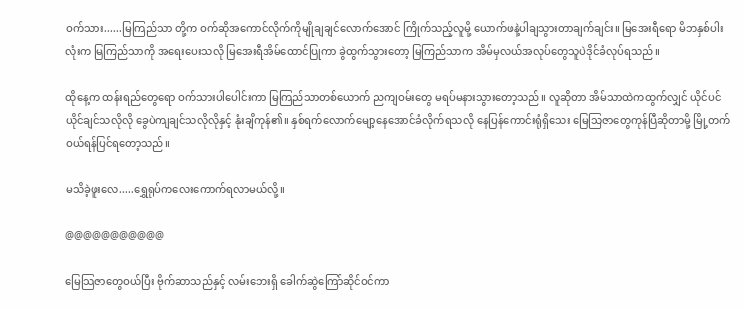ဝက်သား......မြကြည်သာ တို့က ဝက်ဆိုအကောင်လိုက်ကိုမျိုချချင်လောက်အောင် ကြိုက်သည့်လူမို့ ယောက်ဖနဲ့ပါချသွားတာချက်ချင်း။ မြအေးရီရော မိဘနှစ်ပါးလုံးက မြကြည်သာကို အရေးပေးသလို မြအေးရီအိမ်ထောင်ပြုကာ ခွဲထွက်သွားတော့ မြကြည်သာက အိမ်မှလယ်အလုပ်တွေသူပဲဒိုင်ခံလုပ်ရသည်။

ထိုနေ့က ထန်းရည်တွေရော ဝက်သားပါပေါင်းကာ မြကြည်သာတစ်ယောက် ညကျဝမ်းတွေ မရပ်မနားသွားတော့သည်။ လူဆိုတာ အိမ်သာထဲကထွက်လျှင် ယိုင်ပင်ယိုင်ချင်သလိုလို ခွေပဲကျချင်သလိုလိုနှင့် နုံးချိကုန်၏။ နှစ်ရက်လောက်မျော့နေအောင်ခံလိုက်ရသလို နေပြန်ကောင်းရုံရှိသေး မြေသြဇာတွေကုန်ပြီဆိုတာမို့ မြို့တက်ဝယ်ရန်ပြင်ရတော့သည်။

မသိခဲ့ဖူးလေ.....ရွှေရုပ်ကလေးကောက်ရလာမယ်လို့။

@@@@@@@@@@@

မြေသြဇာတွေဝယ်ပြီး ဗိုက်ဆာသည်နှင့် လမ်းဘေးရှိ ခေါက်ဆွဲကြော်ဆိုင်ဝင်ကာ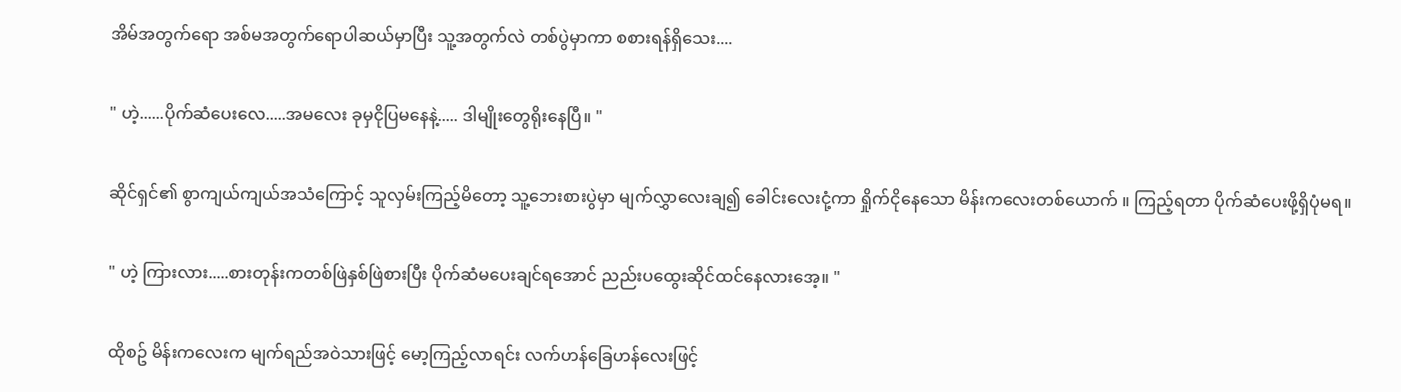အိမ်အတွက်ရော အစ်မအတွက်ရောပါဆယ်မှာပြီး သူ့အတွက်လဲ တစ်ပွဲမှာကာ စစားရန်ရှိသေး....

" ဟဲ့......ပိုက်ဆံပေးလေ.....အမလေး ခုမှငိုပြမနေနဲ့..... ဒါမျိုးတွေရိုးနေပြီ။ "

ဆိုင်ရှင်၏ စွာကျယ်ကျယ်အသံကြောင့် သူလှမ်းကြည့်မိတော့ သူ့ဘေးစားပွဲမှာ မျက်လွှာလေးချ၍ ခေါင်းလေးငုံ့ကာ ရှိုက်ငိုနေသော မိန်းကလေးတစ်ယောက် ။ ကြည့်ရတာ ပိုက်ဆံပေးဖို့ရှိပုံမရ။

" ဟဲ့ ကြားလား.....စားတုန်းကတစ်ဖြဲနှစ်ဖြဲစားပြီး ပိုက်ဆံမပေးချင်ရအောင် ညည်းပထွေးဆိုင်ထင်နေလားအေ့။ "

ထိုစဥ် မိန်းကလေးက မျက်ရည်အဝဲသားဖြင့် မော့ကြည့်လာရင်း လက်ဟန်ခြေဟန်လေးဖြင့်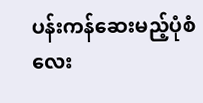ပန်းကန်ဆေးမည့်ပုံစံလေး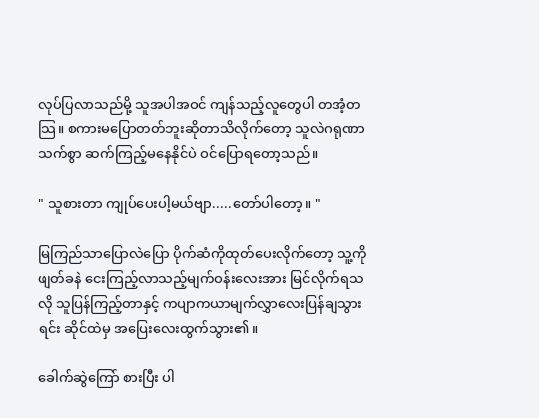လုပ်ပြလာသည်မို့ သူအပါအဝင် ကျန်သည့်လူတွေပါ တအံ့တသြ။ စကားမပြောတတ်ဘူးဆိုတာသိလိုက်တော့ သူလဲဂရုဏာသက်စွာ ဆက်ကြည့်မနေနိုင်ပဲ ဝင်ပြောရတော့သည်။

" သူစားတာ ကျုပ်ပေးပါ့မယ်ဗျာ.....တော်ပါတော့။ "

မြကြည်သာပြောလဲပြော ပိုက်ဆံကိုထုတ်ပေးလိုက်တော့ သူ့ကိုဖျတ်ခနဲ ငေးကြည့်လာသည့်မျက်ဝန်းလေးအား မြင်လိုက်ရသလို သူပြန်ကြည့်တာနှင့် ကပျာကယာမျက်လွှာလေးပြန်ချသွားရင်း ဆိုင်ထဲမှ အပြေးလေးထွက်သွား၏။

ခေါက်ဆွဲကြော် စားပြီး ပါ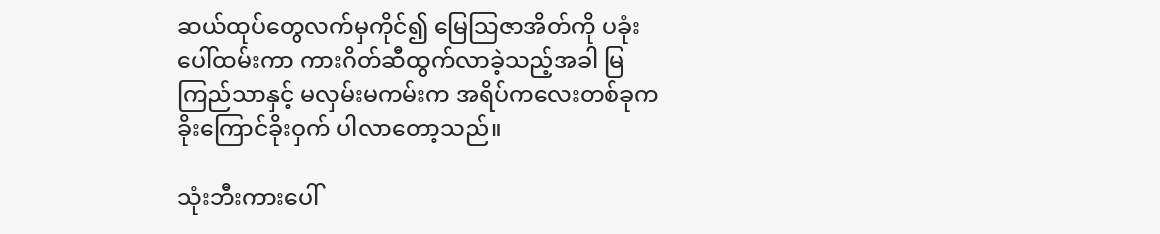ဆယ်ထုပ်တွေလက်မှကိုင်၍ မြေသြဇာအိတ်ကို ပခုံးပေါ်ထမ်းကာ ကားဂိတ်ဆီထွက်လာခဲ့သည့်အခါ မြကြည်သာနှင့် မလှမ်းမကမ်းက အရိပ်ကလေးတစ်ခုက ခိုးကြောင်ခိုးဝှက် ပါလာတော့သည်။

သုံးဘီးကားပေါ်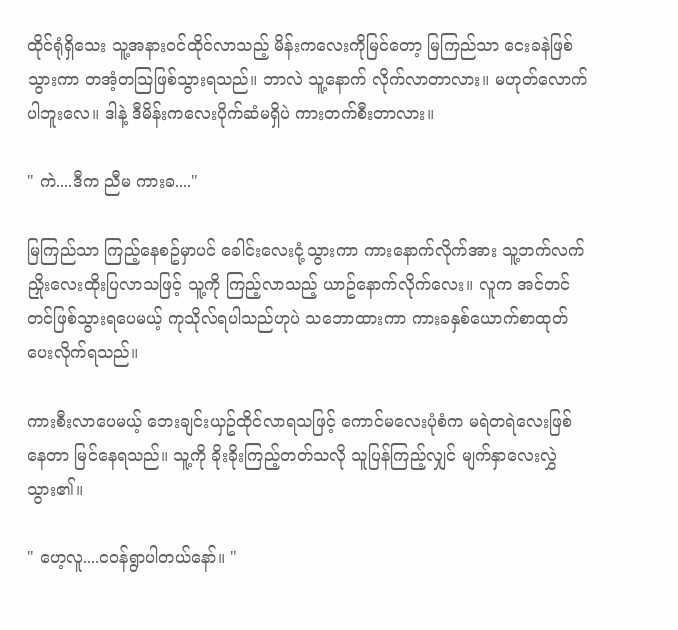ထိုင်ရုံရှိသေး သူ့အနားဝင်ထိုင်လာသည့် မိန်းကလေးကိုမြင်တော့ မြကြည်သာ ငေးခနဲဖြစ်သွားကာ တအံ့တသြဖြစ်သွားရသည်။ ဘာလဲ သူ့နောက် လိုက်လာတာလား။ မဟုတ်လောက်ပါဘူးလေ။ ဒါနဲ့ ဒီမိန်းကလေးပိုက်ဆံမရှိပဲ ကားတက်စီးတာလား။

" ကဲ....ဒီက ညီမ ကားခ...."

မြကြည်သာ ကြည့်နေစဥ်မှာပင် ခေါင်းလေးငုံ့သွားကာ ကားနောက်လိုက်အား သူ့ဘက်လက်ညှိုးလေးထိုးပြလာသဖြင့် သူ့ကို ကြည့်လာသည့် ယာဥ်နောက်လိုက်လေး။ လူက အင်တင်တင်ဖြစ်သွားရပေမယ့် ကုသိုလ်ရပါသည်ဟုပဲ သဘောထားကာ ကားခနှစ်ယောက်စာထုတ်ပေးလိုက်ရသည်။

ကားစီးလာပေမယ့် ဘေးချင်းယှဥ်ထိုင်လာရသဖြင့် ကောင်မလေးပုံစံက မရဲတရဲလေးဖြစ်နေတာ မြင်နေရသည်။ သူ့ကို ခိုးခိုးကြည့်တတ်သလို သူပြန်ကြည့်လျှင် မျက်နှာလေးလွှဲသွား၏။

" ဟေ့လူ....ငဝန်ရွာပါတယ်နော်။ "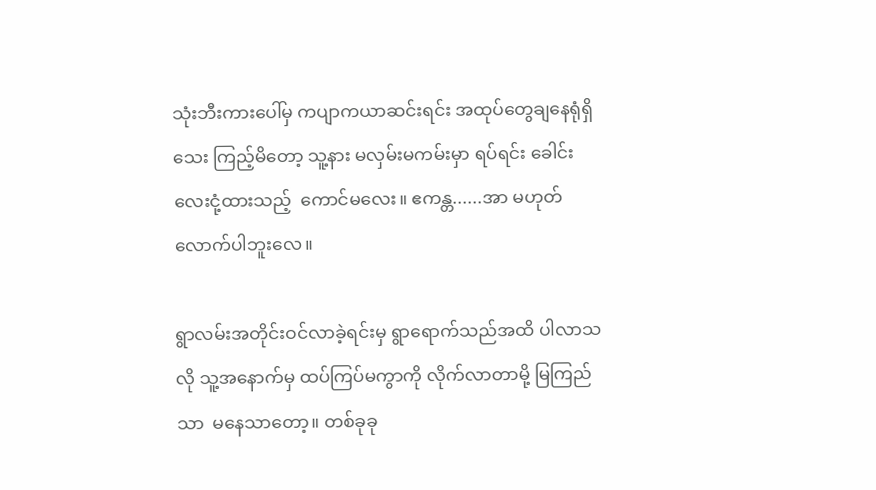သုံးဘီးကားပေါ်မှ ကပျာကယာဆင်းရင်း အထုပ်တွေချနေရုံရှိသေး ကြည့်မိတော့ သူ့နား မလှမ်းမကမ်းမှာ ရပ်ရင်း ခေါင်းလေးငုံ့ထားသည့်  ကောင်မလေး။ ဧကန္တ......အာ မဟုတ်လောက်ပါဘူးလေ။

ရွာလမ်းအတိုင်းဝင်လာခဲ့ရင်းမှ ရွာရောက်သည်အထိ ပါလာသလို သူ့အနောက်မှ ထပ်ကြပ်မကွာကို လိုက်လာတာမို့ မြကြည်သာ  မနေသာတော့။ တစ်ခုခု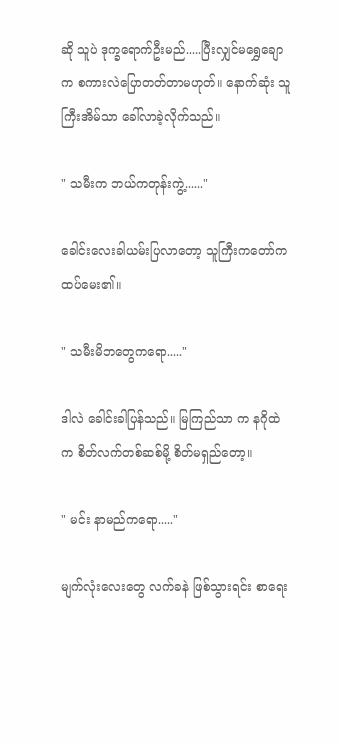ဆို သူပဲ ဒုက္ခရောက်ဦးမည်.....ပြီးလျှင်မရွှေချောက စကားလဲပြောတတ်တာမဟုတ်။ နောက်ဆုံး သူကြီးအိမ်သာ ခေါ်လာခဲ့လိုက်သည်။

" သမီးက ဘယ်ကတုန်းကွဲ့......"

ခေါင်းလေးခါယမ်းပြလာတော့ သူကြီးကတော်က ထပ်မေး၏။

" သမီးမိဘတွေကရော....."

ဒါလဲ ခေါင်းခါပြန်သည်။ မြကြည်သာ က နဂိုထဲက စိတ်လက်တစ်ဆစ်မို့ စိတ်မရှည်တော့။

" မင်း နာမည်ကရော....."

မျက်လုံးလေးတွေ လက်ခနဲ ဖြစ်သွားရင်း စာရေး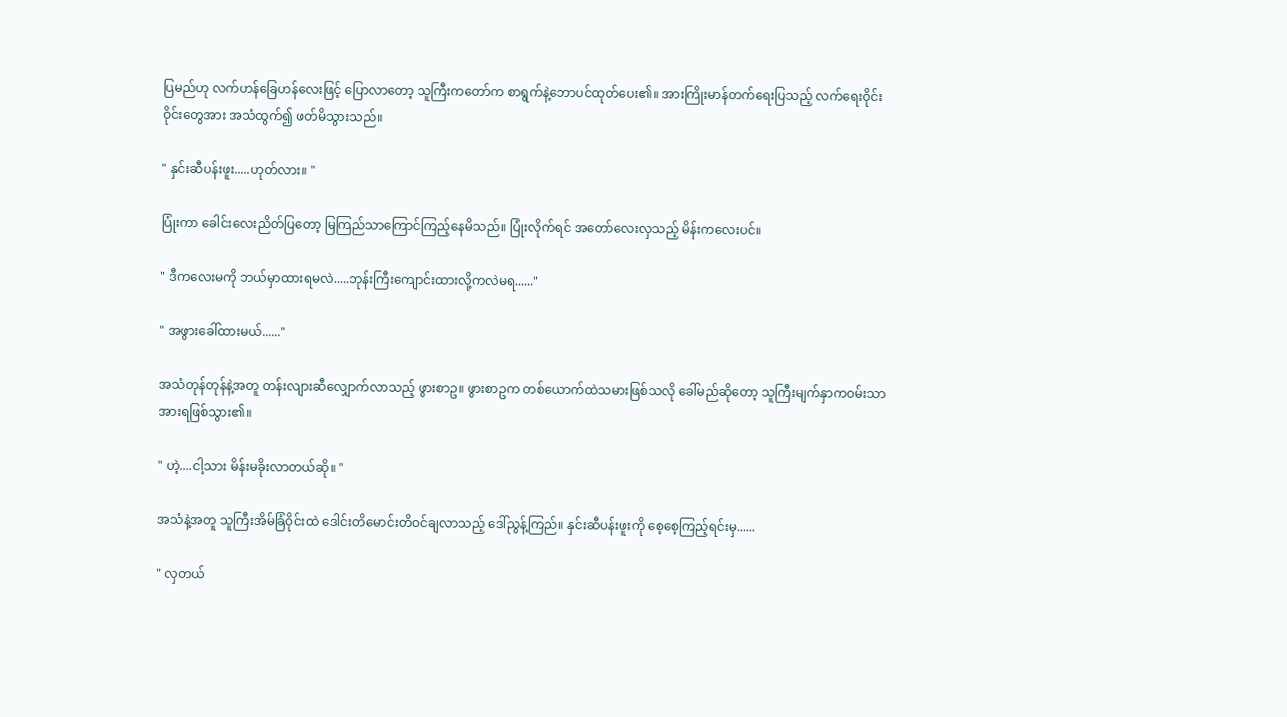ပြမည်ဟု လက်ဟန်ခြေဟန်လေးဖြင့် ပြောလာတော့ သူကြီးကတော်က စာရွက်နဲ့ဘောပင်ထုတ်ပေး၏။ အားကြိုးမာန်တက်ရေးပြသည့် လက်ရေးဝိုင်းဝိုင်းတွေအား အသံထွက်၍ ဖတ်မိသွားသည်။

" နှင်းဆီပန်းဖူး.....ဟုတ်လား။ "

ပြုံးကာ ခေါင်းလေးညိတ်ပြတော့ မြကြည်သာကြောင်ကြည့်နေမိသည်။ ပြုံးလိုက်ရင် အတော်လေးလှသည့် မိန်းကလေးပင်။

" ဒီကလေးမကို ဘယ်မှာထားရမလဲ.....ဘုန်းကြီးကျောင်းထားလို့ကလဲမရ......"

" အဖွားခေါ်ထားမယ်......"

အသံတုန်တုန်နဲ့အတူ တန်းလျားဆီလျှောက်လာသည့် ဖွားစာဥ။ ဖွားစာဥက တစ်ယောက်ထဲသမားဖြစ်သလို ခေါ်မည်ဆိုတော့ သူကြီးမျက်နှာကဝမ်းသာအားရဖြစ်သွား၏။

" ဟဲ့....ငါ့သား မိန်းမခိုးလာတယ်ဆို။ "

အသံနဲ့အတူ သူကြီးအိမ်ခြံဝိုင်းထဲ ဒေါင်းတိမောင်းတိဝင်ချလာသည့် ဒေါ်ညွန့်ကြည်။ နှင်းဆီပန်းဖူးကို စေ့စေ့ကြည့်ရင်းမှ......

" လှတယ်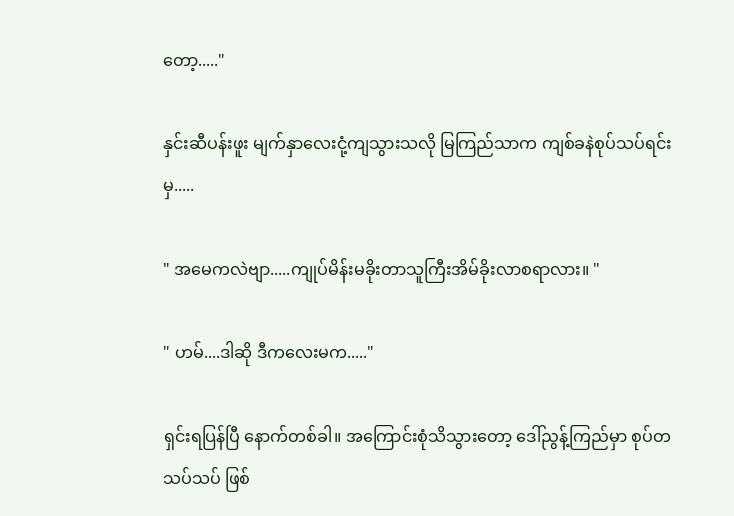တော့....."

နှင်းဆီပန်းဖူး မျက်နှာလေးငုံ့ကျသွားသလို မြကြည်သာက ကျစ်ခနဲစုပ်သပ်ရင်းမှ.....

" အမေကလဲဗျာ.....ကျုပ်မိန်းမခိုးတာသူကြီးအိမ်ခိုးလာစရာလား။ "

" ဟမ်....ဒါဆို ဒီကလေးမက....."

ရှင်းရပြန်ပြီ နောက်တစ်ခါ။ အကြောင်းစုံသိသွားတော့ ဒေါ်ညွန့်ကြည်မှာ စုပ်တသပ်သပ် ဖြစ်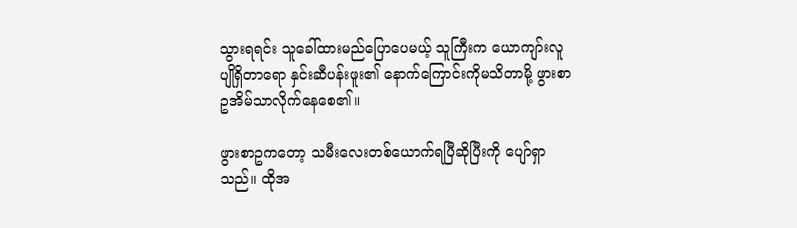သွားရရင်း သူခေါ်ထားမည်ပြောပေမယ့် သူကြီးက ယောကျာ်းလူပျိုရှိတာရော နှင်းဆီပန်းဖူး၏ နောက်ကြောင်းကိုမသိတာမို့ ဖွားစာဥအိမ်သာလိုက်နေစေ၏။

ဖွားစာဥကတော့ သမီးလေးတစ်ယောက်ရပြီဆိုပြီးကို ပျော်ရှာသည်။ ထိုအ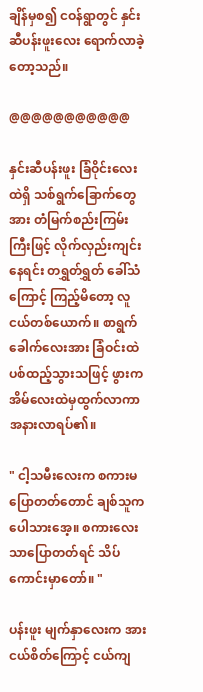ချိန်မှစ၍ ငဝန်ရွာတွင် နှင်းဆီပန်းဖူးလေး ရောက်လာခဲ့တော့သည်။

@@@@@@@@@@@

နှင်းဆီပန်းဖူး ခြံဝိုင်းလေးထဲရှိ သစ်ရွက်ခြောက်တွေအား တံမြက်စည်းကြမ်းကြီးဖြင့် လိုက်လှည်းကျင်းနေရင်း တရွှတ်ရွှတ် ခေါ်သံကြောင့် ကြည့်မိတော့ လူငယ်တစ်ယောက်။ စာရွက်ခေါက်လေးအား ခြံဝင်းထဲပစ်ထည့်သွားသဖြင့် ဖွားက အိမ်လေးထဲမှထွက်လာကာ အနားလာရပ်၏။

" ငါ့သမီးလေးက စကားမပြောတတ်တောင် ချစ်သူကပေါသားအေ့။ စကားလေးသာပြောတတ်ရင် သိပ်ကောင်းမှာတော်။ "

ပန်းဖူး မျက်နှာလေးက အားငယ်စိတ်ကြောင့် ငယ်ကျ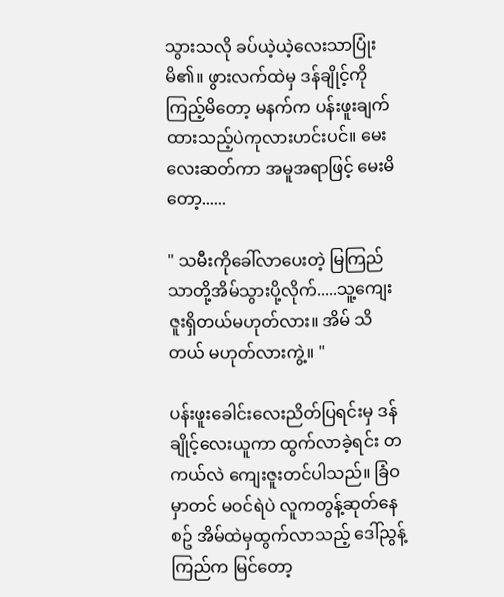သွားသလို ခပ်ယဲ့ယဲ့လေးသာပြုံးမိ၏။ ဖွားလက်ထဲမှ ဒန်ချိုင့်ကိုကြည့်မိတော့ မနက်က ပန်းဖူးချက်ထားသည့်ပဲကုလားဟင်းပင်။ မေးလေးဆတ်ကာ အမူအရာဖြင့် မေးမိတော့......

" သမီးကိုခေါ်လာပေးတဲ့ မြကြည်သာတို့အိမ်သွားပို့လိုက်.....သူ့ကျေးဇူးရှိတယ်မဟုတ်လား။ အိမ် သိတယ် မဟုတ်လားကွဲ့။ "

ပန်းဖူးခေါင်းလေးညိတ်ပြရင်းမှ ဒန်ချိုင့်လေးယူကာ ထွက်လာခဲ့ရင်း တကယ်လဲ ကျေးဇူးတင်ပါသည်။ ခြံဝမှာတင် မဝင်ရဲပဲ လူကတွန့်ဆုတ်နေစဥ် အိမ်ထဲမှထွက်လာသည့် ဒေါ်ညွန့်ကြည်က မြင်တော့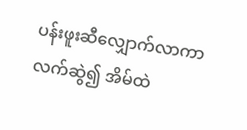ပန်းဖူးဆီလျှောက်လာကာ လက်ဆွဲ၍ အိမ်ထဲ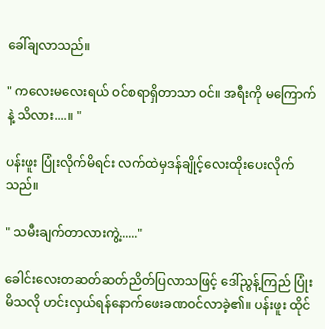ခေါ်ချလာသည်။

" ကလေးမလေးရယ် ဝင်စရာရှိတာသာ ဝင်။ အရီးကို မကြောက်နဲ့ သိလား....။ "

ပန်းဖူး ပြုံးလိုက်မိရင်း လက်ထဲမှဒန်ချိုင့်လေးထိုးပေးလိုက်သည်။

" သမီးချက်တာလားကွဲ့......"

ခေါင်းလေးတဆတ်ဆတ်ညိတ်ပြလာသဖြင့် ဒေါ်ညွန့်ကြည် ပြုံးမိသလို ဟင်းလှယ်ရန်နောက်ဖေးခဏဝင်လာခဲ့၏။ ပန်းဖူး ထိုင်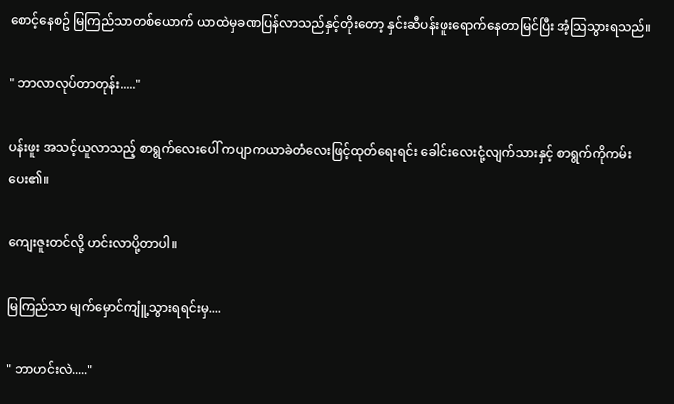စောင့်နေစဥ် မြကြည်သာတစ်ယောက် ယာထဲမှခဏပြန်လာသည်နှင့်တိုးတော့ နှင်းဆီပန်းဖူးရောက်နေတာမြင်ပြီး အံ့သြသွားရသည်။

" ဘာလာလုပ်တာတုန်း....."

ပန်းဖူး အသင့်ယူလာသည့် စာရွက်လေးပေါ် ကပျာကယာခဲတံလေးဖြင့်ထုတ်ရေးရင်း ခေါင်းလေးငုံ့လျက်သားနှင့် စာရွက်ကိုကမ်းပေး၏။

ကျေးဇူးတင်လို့ ဟင်းလာပို့တာပါ။

မြကြည်သာ မျက်မှောင်ကျူံ့သွားရရင်းမှ....

" ဘာဟင်းလဲ....."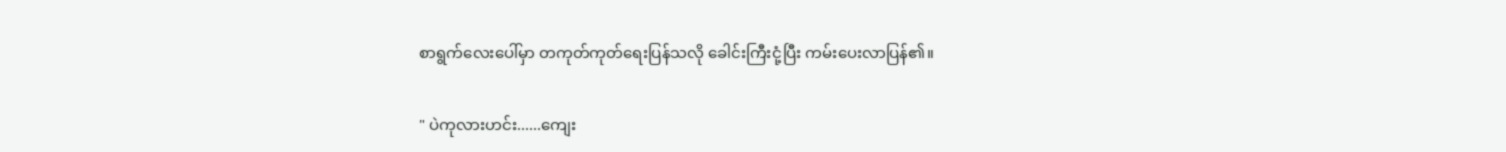စာရွက်လေးပေါ်မှာ တကုတ်ကုတ်ရေးပြန်သလို ခေါင်းကြီးငုံ့ပြီး ကမ်းပေးလာပြန်၏။

" ပဲကုလားဟင်း......ကျေး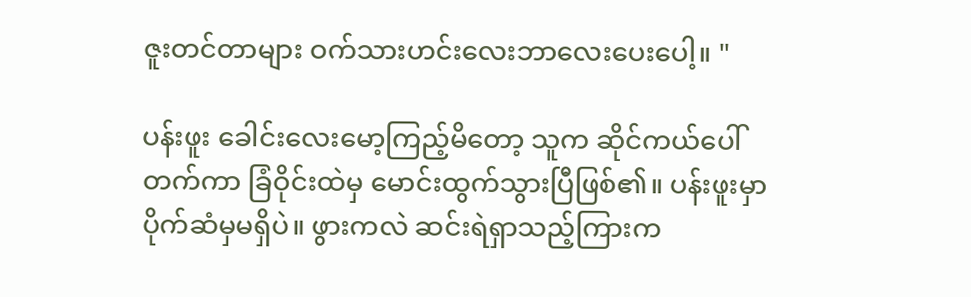ဇူးတင်တာများ ဝက်သားဟင်းလေးဘာလေးပေးပေါ့။ "

ပန်းဖူး ခေါင်းလေးမော့ကြည့်မိတော့ သူက ဆိုင်ကယ်ပေါ်တက်ကာ ခြံဝိုင်းထဲမှ မောင်းထွက်သွားပြီဖြစ်၏။ ပန်းဖူးမှာ ပိုက်ဆံမှမရှိပဲ။ ဖွားကလဲ ဆင်းရဲရှာသည့်ကြားက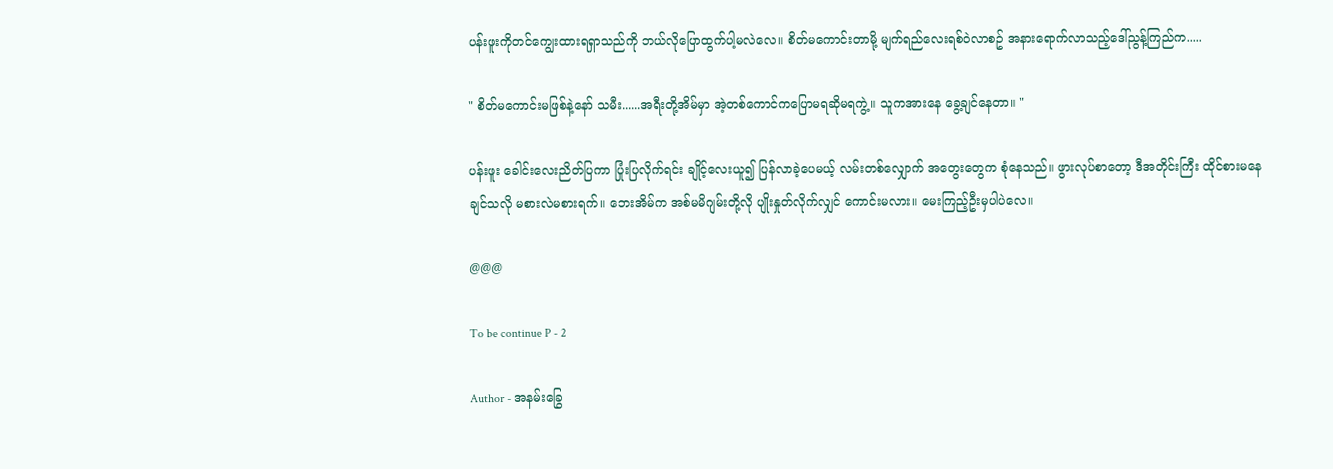ပန်းဖူးကိုတင်ကျွေးထားရရှာသည်ကို ဘယ်လိုပြောထွက်ပါ့မလဲလေ။ စိတ်မကောင်းတာမို့ မျက်ရည်လေးရစ်ဝဲလာစဥ် အနားရောက်လာသည့်ဒေါ်ညွန့်ကြည်က.....

" စိတ်မကောင်းမဖြစ်နဲ့နော် သမီး......အရီးတို့အိမ်မှာ အဲ့တစ်ကောင်ကပြောမရဆိုမရကွဲ့။ သူကအားနေ ခွေ့ချင်နေတာ။ "

ပန်းဖူး ခေါင်းလေးညိတ်ပြကာ ပြုံးပြလိုက်ရင်း ချိုင့်လေးယူ၍ ပြန်လာခဲ့ပေမယ့် လမ်းတစ်လျှောက် အတွေးတွေက စုံနေသည်။ ဖွားလုပ်စာတော့ ဒီအတိုင်းကြီး ထိုင်စားမနေချင်သလို မစားလဲမစားရက်။ ဘေးအိမ်က အစ်မမိဂျမ်းတို့လို ပျိုးနှုတ်လိုက်လျှင် ကောင်းမလား။ မေးကြည့်ဦးမှပါပဲလေ။

@@@

To be continue P - 2

Author - အနမ်းခြွေ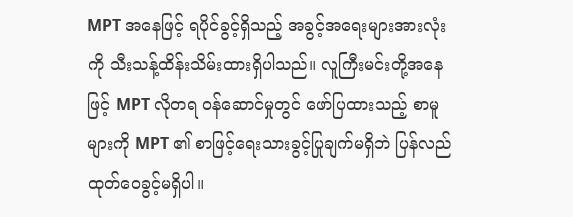MPT အနေဖြင့် ရပိုင်ခွင့်ရှိသည့် အခွင့်အရေးများအားလုံးကို သီးသန့်ထိန်းသိမ်းထားရှိပါသည်။ လူကြီးမင်းတို့အနေဖြင့် MPT လိုတရ ဝန်ဆောင်မှုတွင် ဖော်ပြထားသည့် စာမူများကို MPT ၏ စာဖြင့်ရေးသားခွင့်ပြုချက်မရှိဘဲ ပြန်လည်ထုတ်ဝေခွင့်မရှိပါ။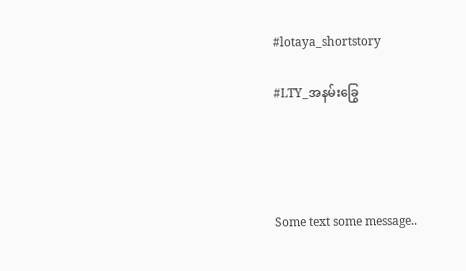#lotaya_shortstory

#LTY_အနမ်းခြွေ




Some text some message..